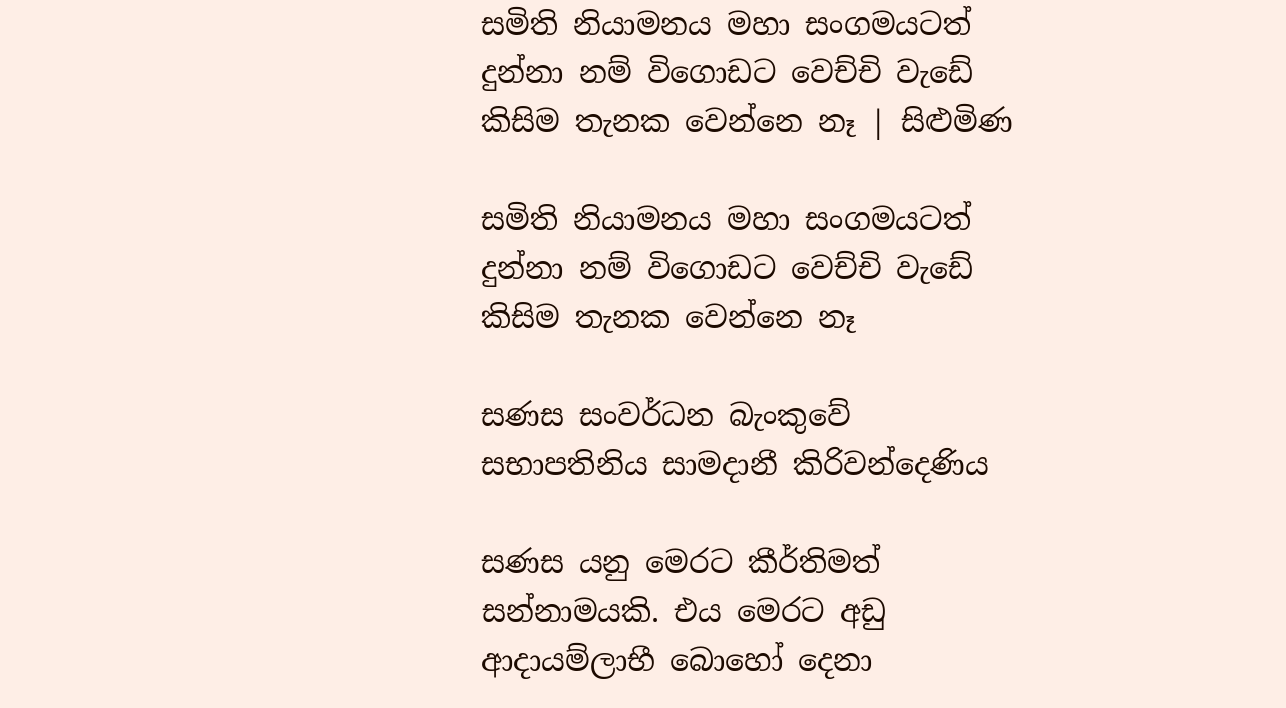සමිති නියාමනය මහා සංගමයටත් දුන්නා නම් විගොඩට වෙච්චි වැඩේ කිසිම තැනක වෙන්නෙ නෑ | සිළුමිණ

සමිති නියාමනය මහා සංගමයටත් දුන්නා නම් විගොඩට වෙච්චි වැඩේ කිසිම තැනක වෙන්නෙ නෑ

සණස සංවර්ධන බැංකුවේ සභාපතිනිය සාමදානී කිරිවන්දෙණිය

සණස යනු මෙරට කීර්තිමත් සන්නාමයකි. එය මෙරට අඩු ආදායම්ලාභී බොහෝ දෙනා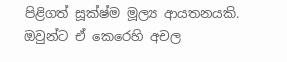පිළිගත් සූක්ෂ්ම මූල්‍ය ආයතනයකි. ඔවුන්ට ඒ කෙරෙහි අචල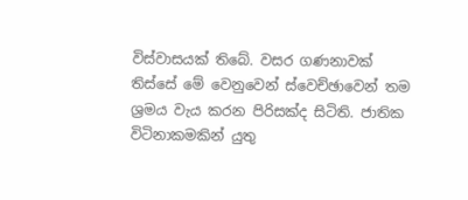විස්වාසයක් තිබේ. වසර ගණනාවක් තිස්සේ මේ වෙනුවෙන් ස්වෙච්ඡාවෙන් තම ශ්‍රමය වැය කරන පිරිසක්ද සිටිති. ජාතික විටිනාකමකින් යුතු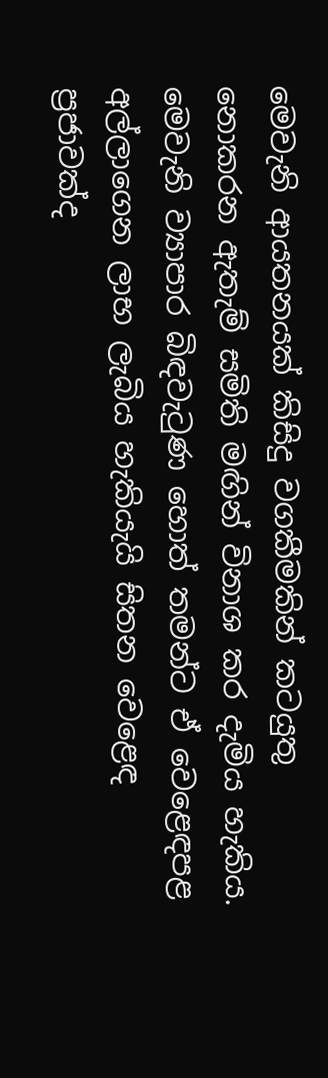මෙවැනි ආයතනයක් කිසිදු වගකීමකින් කටයුතු නොකරන ඇතැම් සමිති මඟින් විනාශ කර දැමිය හැකිය. මෙවැනි ව්‍යාපාර බිඳවැටුණ හොත් තමන්ට ඒ වෙළෙඳපළ අල්ලාගෙන ලාභ ලැබිය හැකියැයි සිතන වෙළෙඳ ප්‍රජාවක්ද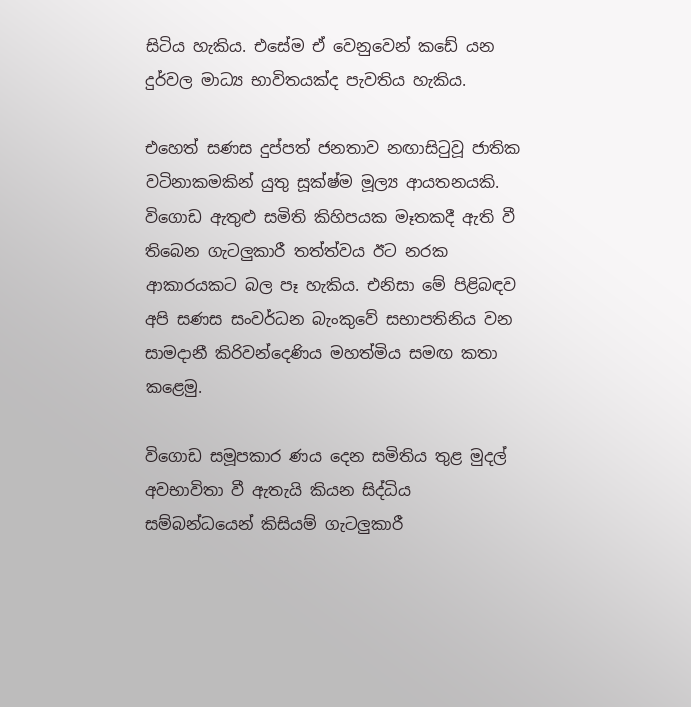සිටිය හැකිය. එසේම ඒ වෙනුවෙන් කඩේ යන දුර්වල මාධ්‍ය භාවිතයක්ද පැවතිය හැකිය.

එහෙත් සණස දුප්පත් ජනතාව නඟාසිටුවූ ජාතික වටිනාකමකින් යුතු සූක්ෂ්ම මූල්‍ය ආයතනයකි. විගොඩ ඇතුළු සමිති කිහිපයක මෑතකදී ඇති වී තිබෙන ගැටලුකාරී තත්ත්වය ඊට නරක ආකාරයකට බල පෑ හැකිය. එනිසා මේ පිළිබඳව අපි සණස සංවර්ධන බැංකුවේ සභාපතිනිය වන සාමදානී කිරිවන්දෙණිය මහත්මිය සමඟ කතා කළෙමු.

විගොඩ සමූපකාර ණය දෙන සමිතිය තුළ මුදල් අවභාවිතා වී ඇතැයි කියන සිද්ධිය සම්බන්ධයෙන් කිසියම් ගැටලුකාරී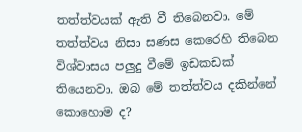තත්ත්වයක් ඇති වී තිබෙනවා. මේ තත්ත්වය නිසා සණස කෙරෙහි තිබෙන විශ්වාසය පලුදු වීමේ ඉඩකඩක් තියෙනවා. ඔබ මේ තත්ත්වය දකින්නේ කොහොම ද?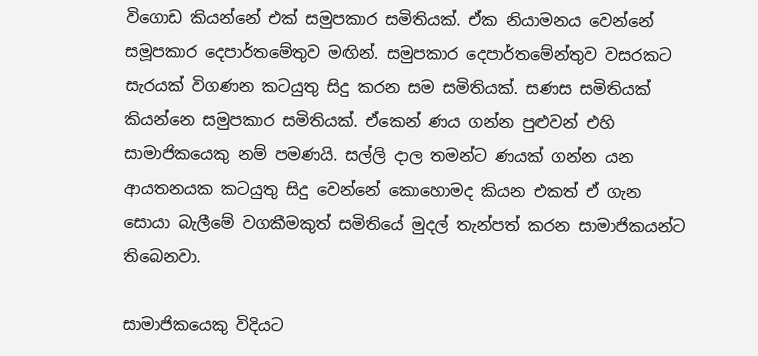විගොඩ කියන්නේ එක් සමුපකාර සමිතියක්. ඒක නියාමනය වෙන්නේ සමූපකාර දෙපාර්තමේතුව මඟින්. සමුපකාර දෙපාර්තමේන්තුව වසරකට සැරයක් විගණන කටයුතු සිදු කරන සම සමිතියක්. සණස සමිතියක් කියන්නෙ සමුපකාර සමිතියක්. ඒකෙන් ණය ගන්න පුළුවන් එහි සාමාජිකයෙකු නම් පමණයි. සල්ලි දාල තමන්ට ණයක් ගන්න යන ආයතනයක කටයුතු සිදු වෙන්නේ කොහොමද කියන එකත් ඒ ගැන සොයා බැලීමේ වගකීමකුත් සමිතියේ මුදල් තැන්පත් කරන සාමාජිකයන්ට තිබෙනවා.

සාමාජිකයෙකු විදියට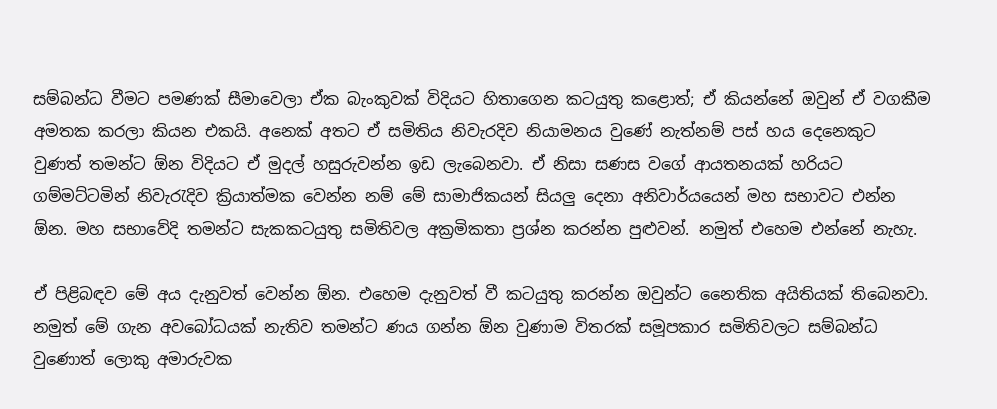සම්බන්ධ වීමට පමණක් සීමාවෙලා ඒක බැංකුවක් විදියට හිතාගෙන කටයුතු කළොත්; ඒ කියන්නේ ඔවුන් ඒ වගකීම අමතක කරලා කියන එකයි. අනෙක් අතට ඒ සමිතිය නිවැරදිව නියාමනය වුණේ නැත්නම් පස් හය දෙනෙකුට වුණත් තමන්ට ඕන විදියට ඒ මුදල් හසුරුවන්න ඉඩ ලැබෙනවා. ඒ නිසා සණස වගේ ආයතනයක් හරියට ගම්මට්ටමින් නිවැරැදිව ක්‍රියාත්මක වෙන්න නම් මේ සාමාජිකයන් සියලු දෙනා අනිවාර්යයෙන් මහ සභාවට එන්න ඕන. මහ සභාවේදි තමන්ට සැකකටයුතු සමිතිවල අක්‍රමිකතා ප්‍රශ්න කරන්න පුළුවන්. නමුත් එහෙම එන්නේ නැහැ.

ඒ පිළිබඳව මේ අය දැනුවත් වෙන්න ඕන. එහෙම දැනුවත් වී කටයුතු කරන්න ඔවුන්ට නෛතික අයිතියක් තිබෙනවා. නමුත් මේ ගැන අවබෝධයක් නැතිව තමන්ට ණය ගන්න ඕන වුණාම විතරක් සමූපකාර සමිතිවලට සම්බන්ධ වුණොත් ලොකු අමාරුවක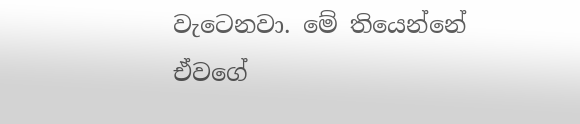වැටෙනවා. මේ තියෙන්නේ ඒවගේ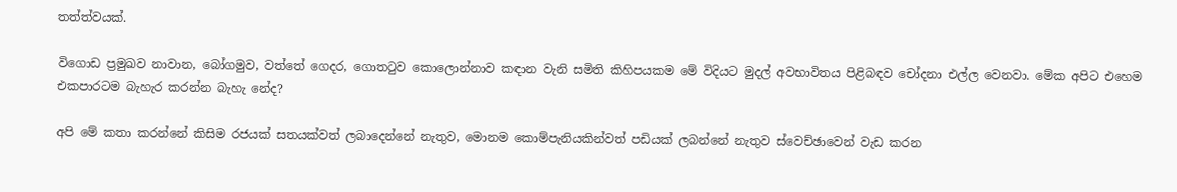තත්ත්වයක්.

විගොඩ ප්‍රමුඛව නාවාන, බෝගමුව, වත්තේ ගෙදර, ගොතටුව කොලොන්නාව කඳාන වැනි සමිති කිහිපයකම මේ විදියට මුදල් අවභාවිතය පිළිබඳව චෝදනා එල්ල වෙනවා. මේක අපිට එහෙම එකපාරටම බැහැර කරන්න බැහැ නේද?

අපි මේ කතා කරන්නේ කිසිම රජයක් සතයක්වත් ලබාදෙන්නේ නැතුව, මොනම කොම්පැනියකින්වත් පඩියක් ලබන්නේ නැතුව ස්වෙච්ඡාවෙන් වැඩ කරන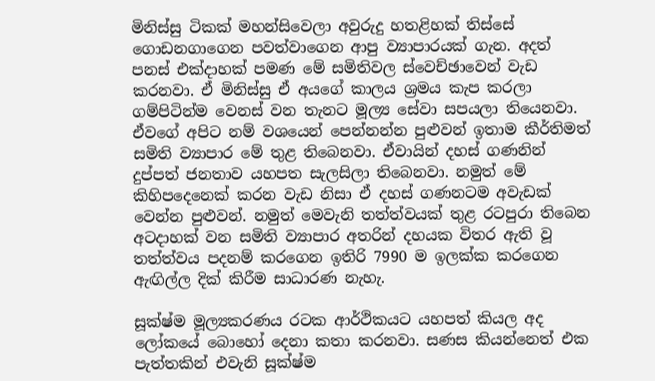මිනිස්සු ටිකක් මහන්සිවෙලා අවුරුදු හතළිහක් තිස්සේ ගොඩනගාගෙන පවත්වාගෙන ආපු ව්‍යාපාරයක් ගැන. අදත් පනස් එක්දාහක් පමණ මේ සමිතිවල ස්වෙච්ඡාවෙන් වැඩ කරනවා. ඒ මිනිස්සු ඒ අයගේ කාලය ශ්‍රමය කැප කරලා ගම්පිටින්ම වෙනස් වන තැනට මූල්‍ය සේවා සපයලා තියෙනවා. ඒවගේ අපිට නම් වශයෙන් පෙන්නන්න පුළුවන් ඉතාම කීර්තිමත් සමිති ව්‍යාපාර මේ තුළ තිබෙනවා. ඒවායින් දහස් ගණනින් දුප්පත් ජනතාව යහපත සැලසිලා තිබෙනවා. නමුත් මේ කිහිපදෙනෙක් කරන වැඩ නිසා ඒ දහස් ගණනටම අවැඩක් වෙන්න පුළුවන්. නමුත් මෙවැනි තත්ත්වයක් තුළ රටපුරා තිබෙන අටදාහක් වන සමිති ව්‍යාපාර අතරින් දහයක විතර ඇති වූ තත්ත්වය පදනම් කරගෙන ඉතිරි 7990 ම ඉලක්ක කරගෙන ඇඟිල්ල දික් කිරීම සාධාරණ නැහැ.

සූක්ෂ්ම මූල්‍යකරණය රටක ආර්ථිකයට යහපත් කියල අද ලෝකයේ බොහෝ දෙනා කතා කරනවා. සණස කියන්නෙත් එක පැත්තකින් එවැනි සූක්ෂ්ම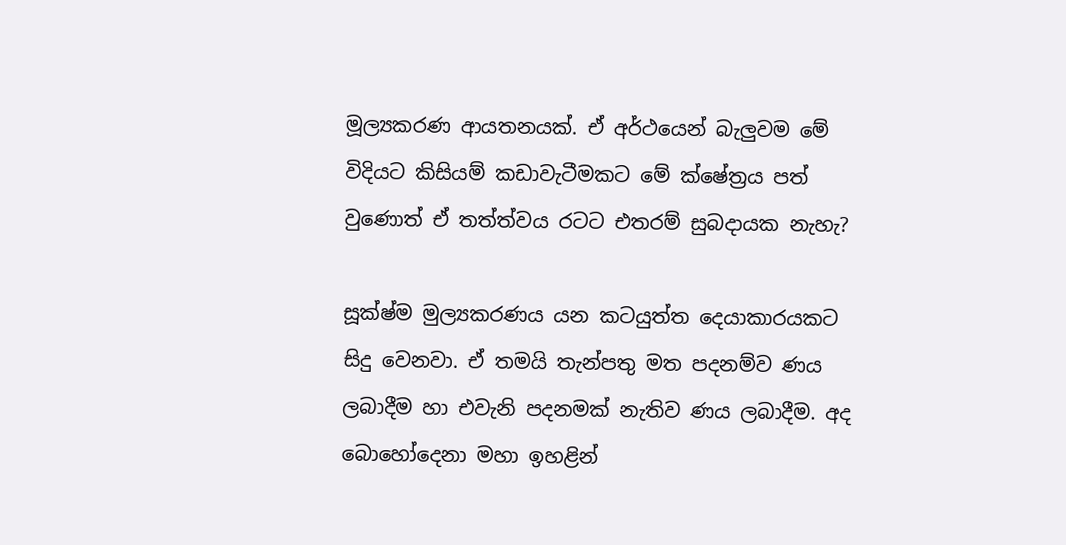මූල්‍යකරණ ආයතනයක්. ඒ අර්ථයෙන් බැලුවම මේ විදියට කිසියම් කඩාවැටීමකට මේ ක්ෂේත්‍රය පත් වුණොත් ඒ තත්ත්වය රටට එතරම් සුබදායක නැහැ?

සූක්ෂ්ම මුල්‍යකරණය යන කටයුත්ත දෙයාකාරයකට සිදු වෙනවා. ඒ තමයි තැන්පතු මත පදනම්ව ණය ලබාදීම හා එවැනි පදනමක් නැතිව ණය ලබාදීම. අද බොහෝදෙනා මහා ඉහළින්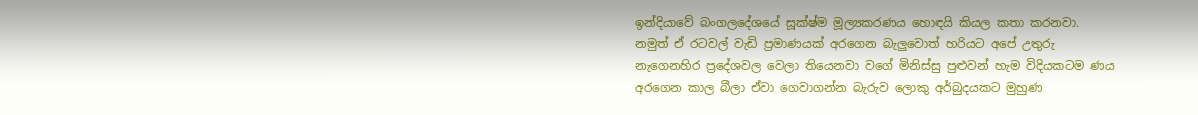ඉන්දියාවේ බංගලදේශයේ සූක්ෂ්ම මූල්‍යකරණය හොඳයි කියල කතා කරනවා. නමුත් ඒ රටවල් වැඩි ප්‍රමාණයක් අරගෙන බැලුවොත් හරියට අපේ උතුරු නැගෙනහිර ප්‍රදේශවල වෙලා තියෙනවා වගේ මිනිස්සු පුළුවන් හැම විදියකටම ණය අරගෙන කාල බීලා ඒවා ගෙවාගන්න බැරුව ලොකු අර්බුදයකට මුහුණ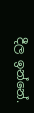දීල ඉන්නේ.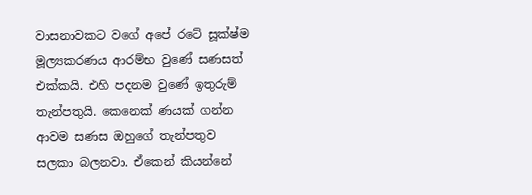වාසනාවකට වගේ අපේ රටේ සූක්ෂ්ම මූල්‍යකරණය ආරම්භ වුණේ සණසත් එක්කයි. එහි පදනම වුණේ ඉතුරුම් තැන්පතුයි. කෙනෙක් ණයක් ගන්න ආවම සණස ඔහුගේ තැන්පතුව සලකා බලනවා. ඒකෙන් කියන්නේ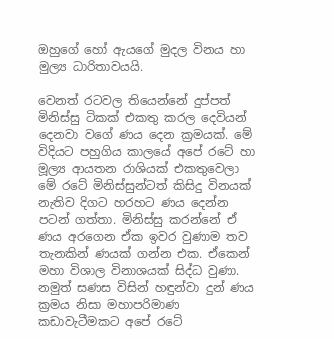ඔහුගේ හෝ ඇයගේ මුදල විනය හා මුල්‍ය ධාරිතාවයයි.

වෙනත් රටවල තියෙන්නේ දුප්පත් මිනිස්සු ටිකක් එකතු කරල දෙවියන් දෙනවා වගේ ණය දෙන ක්‍රමයක්. මේ විදියට පහුගිය කාලයේ අපේ රටේ හා මූල්‍ය ආයතන රාශියක් එකතුවෙලා මේ රටේ මිනිස්සුන්ටත් කිසිදු විනයක් නැතිව දිගට හරහට ණය දෙන්න පටන් ගත්තා. මිනිස්සු කරන්නේ ඒ ණය අරගෙන ඒක ඉවර වුණාම තව තැනකින් ණයක් ගන්න එක. ඒකෙන් මහා විශාල විනාශයක් සිද්ධ වුණා. නමුත් සණස විසින් හඳුන්වා දුන් ණය ක්‍රමය නිසා මහාපරිමාණ කඩාවැටීමකට අපේ රටේ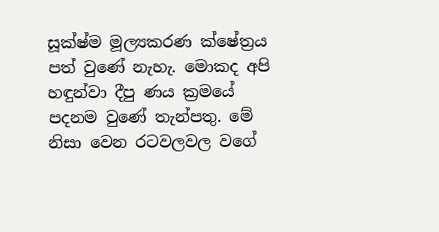සූක්ෂ්ම මූල්‍යකරණ ක්ෂේත්‍රය පත් වුණේ නැහැ. මොකද අපි හඳුන්වා දීපු ණය ක්‍රමයේ පදනම වුණේ තැන්පතු. මේ නිසා වෙන රටවලවල වගේ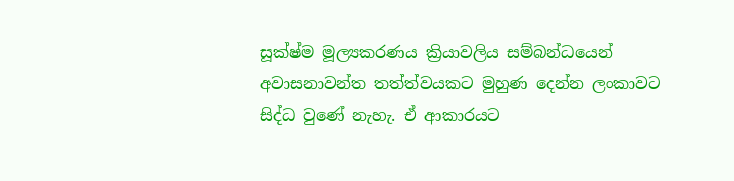සූක්ෂ්ම මූල්‍යකරණය ක්‍රියාවලිය සම්බන්ධයෙන් අවාසනාවන්ත තත්ත්වයකට මුහුණ දෙන්න ලංකාවට සිද්ධ වුණේ නැහැ. ඒ ආකාරයට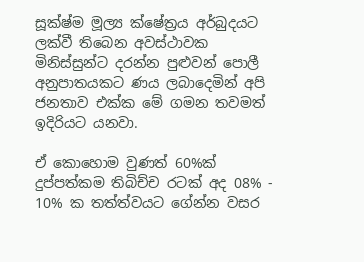සූක්ෂ්ම මූල්‍ය ක්ෂේත්‍රය අර්බුදයට ලක්වී තිබෙන අවස්ථාවක මිනිස්සුන්ට දරන්න පුළුවන් පොලී අනුපාතයකට ණය ලබාදෙමින් අපි ජනතාව එක්ක මේ ගමන තවමත් ඉදිරියට යනවා.

ඒ කොහොම වුණත් 60%ක් දුප්පත්කම තිබිච්ච රටක් අද 08% - 10% ක තත්ත්වයට ගේන්න වසර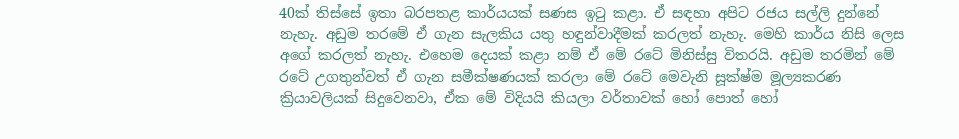40ක් තිස්සේ ඉතා බරපතළ කාර්යයක් සණස ඉටු කළා. ඒ සඳහා අපිට රජය සල්ලි දුන්නේ නැහැ. අඩුම තරමේ ඒ ගැන සැලකිය යතු හඳුන්වාදීමක් කරලත් නැහැ. මෙහි කාර්ය නිසි ලෙස අගේ කරලත් නැහැ. එහෙම දෙයක් කළා නම් ඒ මේ රටේ මිනිස්සු විතරයි. අඩුම තරමින් මේ රටේ උගතුන්වත් ඒ ගැන සමීක්ෂණයක් කරලා මේ රටේ මෙවැනි සූක්ෂ්ම මූල්‍යකරණ ක්‍රියාවලියක් සිදුවෙනවා, ඒක මේ විදියයි කියලා වර්තාවක් හෝ පොත් හෝ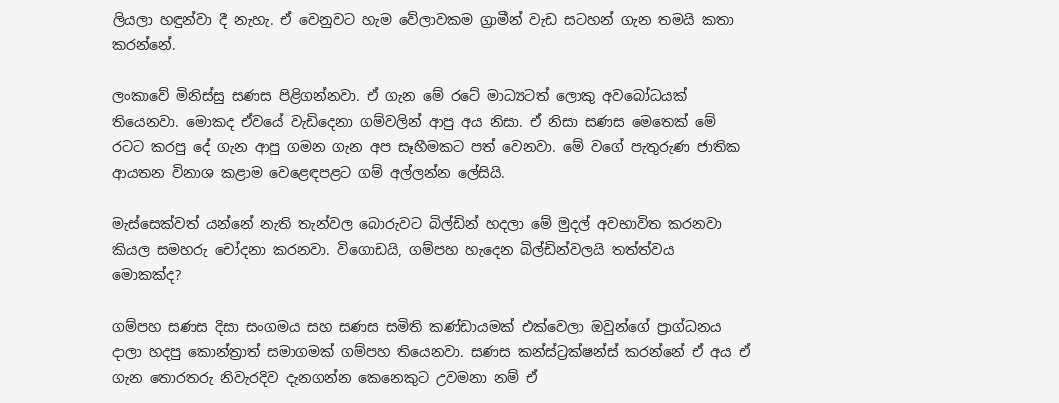ලියලා හඳුන්වා දී නැහැ. ඒ වෙනුවට හැම වේලාවකම ග්‍රාමීන් වැඩ සටහන් ගැන තමයි කතා කරන්නේ.

ලංකාවේ මිනිස්සු සණස පිළිගන්නවා. ඒ ගැන මේ රටේ මාධ්‍යටත් ලොකු අවබෝධයක් තියෙනවා. මොකද ඒවයේ වැඩිදෙනා ගම්වලින් ආපු අය නිසා. ඒ නිසා සණස මෙතෙක් මේ රටට කරපු දේ ගැන ආපු ගමන ගැන අප සෑහීමකට පත් වෙනවා. මේ වගේ පැතුරුණ ජාතික ආයතන විනාශ කළාම වෙළෙඳපළට ගම් අල්ලන්න ලේසියි.

මැස්සෙක්වත් යන්නේ නැති තැන්වල බොරුවට බිල්ඩින් හදලා මේ මුදල් අවභාවිත කරනවා කියල සමහරු චෝදනා කරනවා. විගොඩයි, ගම්පහ හැදෙන බිල්ඩින්වලයි තත්ත්වය මොකක්ද?

ගම්පහ සණස දිසා සංගමය සහ සණස සමිති කණ්ඩායමක් එක්වෙලා ඔවුන්ගේ ප්‍රාග්ධනය දාලා හදපු කොන්ත්‍රාත් සමාගමක් ගම්පහ තියෙනවා. සණස කන්ස්ට්‍රක්ෂන්ස් කරන්නේ ඒ අය ඒ ගැන තොරතරු නිවැරදිව දැනගන්න කෙනෙකුට උවමනා නම් ඒ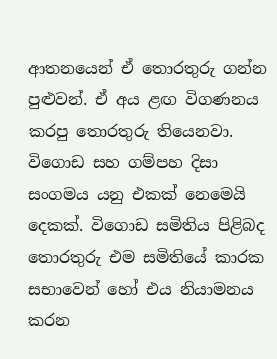ආතනයෙන් ඒ තොරතුරු ගන්න පුළුවන්. ඒ අය ළඟ විගණනය කරපු තොරතුරු තියෙනවා. විගොඩ සහ ගම්පහ දිසා සංගමය යනු එකක් නෙමෙයි දෙකක්. විගොඩ සමිතිය පිළිබද තොරතුරු එම සමිතියේ කාරක සභාවෙන් හෝ එය නියාමනය කරන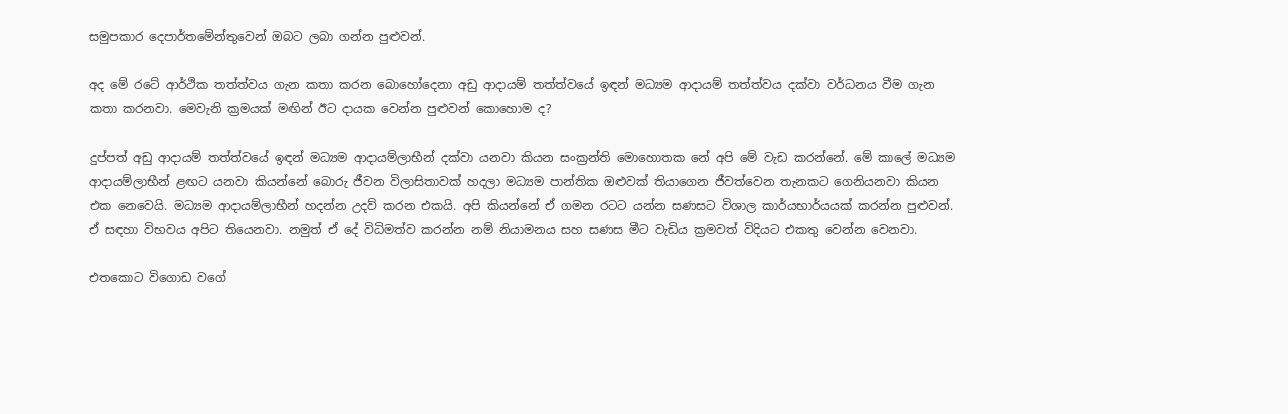සමුපකාර දෙපාර්තමේන්තුවෙන් ඔබට ලබා ගන්න පුළුවන්.

අද මේ රටේ ආර්ථික තත්ත්වය ගැන කතා කරන බොහෝදෙනා අඩු ආදායම් තත්ත්වයේ ඉඳන් මධ්‍යම ආදායම් තත්ත්වය දක්වා වර්ධනය වීම ගැන කතා කරනවා. මෙවැනි ක්‍රමයක් මඟින් ඊට දායක වෙන්න පුළුවන් කොහොම ද?

දුප්පත් අඩු ආදායම් තත්ත්වයේ ඉඳන් මධ්‍යම ආදායම්ලාභීන් දක්වා යනවා කියන සංක්‍රන්ති මොහොතක නේ අපි මේ වැඩ කරන්නේ. මේ කාලේ මධ්‍යම ආදායම්ලාභීන් ළඟට යනවා කියන්නේ බොරු ජීවන විලාසිතාවක් හදලා මධ්‍යම පාන්තික ඔළුවක් තියාගෙන ජීවත්වෙන තැනකට ගෙනියනවා කියන එක නෙවෙයි. මධ්‍යම ආදායම්ලාභීන් හදන්න උදව් කරන එකයි. අපි කියන්නේ ඒ ගමන රටට යන්න සණසට විශාල කාර්යභාර්යයක් කරන්න පුළුවන්. ඒ සඳහා විභවය අපිට තියෙනවා. නමුත් ඒ දේ විධිමත්ව කරන්න නම් නියාමනය සහ සණස මීට වැඩිය ක්‍රමවත් විදියට එකතු වෙන්න වෙනවා.

එතකොට විගොඩ වගේ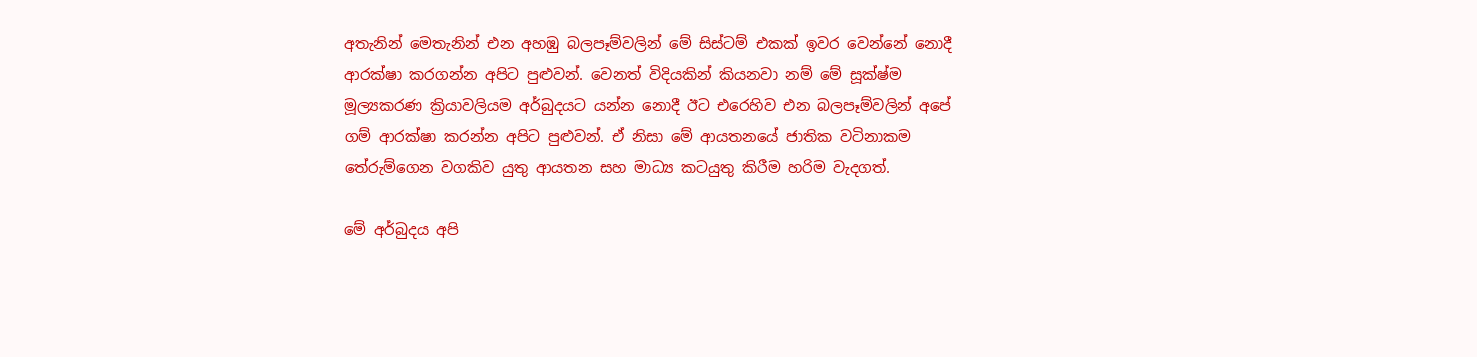අතැනින් මෙතැනින් එන අහඹු බලපෑම්වලින් මේ සිස්ටම් එකක් ඉවර වෙන්නේ නොදී ආරක්ෂා කරගන්න අපිට පුළුවන්. වෙනත් විදියකින් කියනවා නම් මේ සූක්ෂ්ම මූල්‍යකරණ ක්‍රියාවලියම අර්බුදයට යන්න නොදී ඊට එරෙහිව එන බලපෑම්වලින් අපේ ගම් ආරක්ෂා කරන්න අපිට පුළුවන්. ඒ නිසා මේ ආයතනයේ ජාතික වටිනාකම තේරුම්ගෙන වගකිව යුතු ආයතන සහ මාධ්‍ය කටයුතු කිරීම හරිම වැදගත්.

මේ අර්බුදය අපි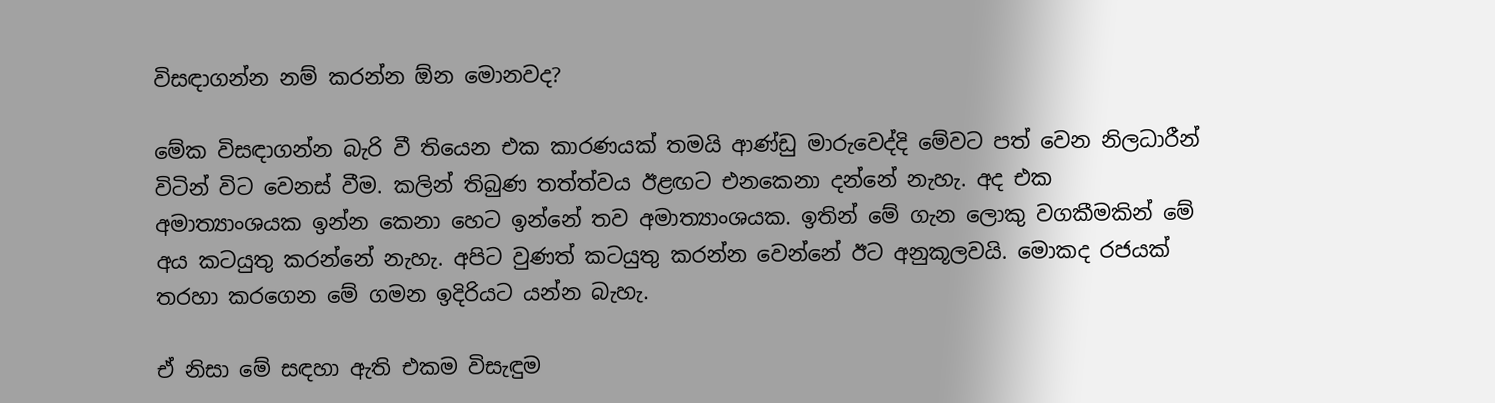විසඳාගන්න නම් කරන්න ඕන මොනවද?

මේක විසඳාගන්න බැරි වී තියෙන එක කාරණයක් තමයි ආණ්ඩු මාරුවෙද්දි මේවට පත් වෙන නිලධාරීන් විටින් විට වෙනස් වීම. කලින් තිබුණ තත්ත්වය ඊළඟට එනකෙනා දන්නේ නැහැ. අද එක අමාත්‍යාංශයක ඉන්න කෙනා හෙට ඉන්නේ තව අමාත්‍යාංශයක. ඉතින් මේ ගැන ලොකු වගකීමකින් මේ අය කටයුතු කරන්නේ නැහැ. අපිට වුණත් කටයුතු කරන්න වෙන්නේ ඊට අනුකූලවයි. මොකද රජයක් තරහා කරගෙන මේ ගමන ඉදිරියට යන්න බැහැ.

ඒ නිසා මේ සඳහා ඇති එකම විසැඳුම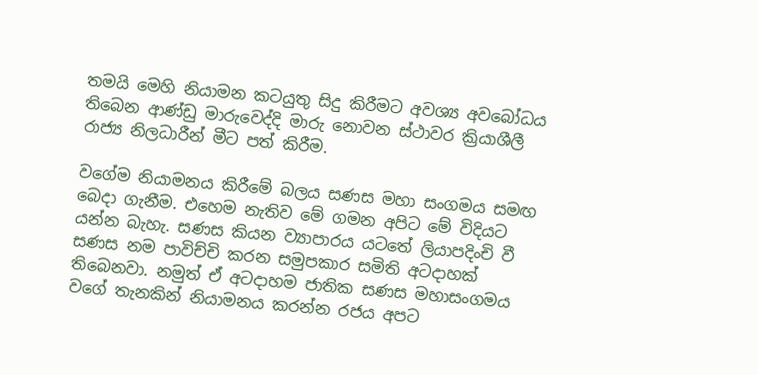තමයි මෙහි නියාමන කටයුතු සිදු කිරීමට අවශ්‍ය අවබෝධය තිබෙන ආණ්ඩු මාරුවෙද්දි මාරු නොවන ස්ථාවර ක්‍රියාශීලී රාජ්‍ය නිලධාරීන් මීට පත් කිරීම.

වගේම නියාමනය කිරීමේ බලය සණස මහා සංගමය සමඟ බෙදා ගැනීම. එහෙම නැතිව මේ ගමන අපිට මේ විදියට යන්න බැහැ. සණස කියන ව්‍යාපාරය යටතේ ලියාපදිංචි වී සණස නම පාවිච්චි කරන සමුපකාර සමිති අටදාහක් තිබෙනවා. නමුත් ඒ අටදාහම ජාතික සණස මහාසංගමය වගේ තැනකින් නියාමනය කරන්න රජය අපට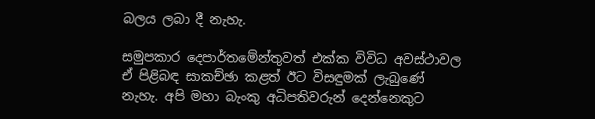බලය ලබා දී නැහැ.

සමුපකාර දෙපාර්තමේන්තුවත් එක්ක විවිධ අවස්ථාවල ඒ පිළිබඳ සාකච්ඡා කළත් ඊට විසඳුමක් ලැබුණේ නැහැ. අපි මහා බැංකු අධිපතිවරුන් දෙන්නෙකුට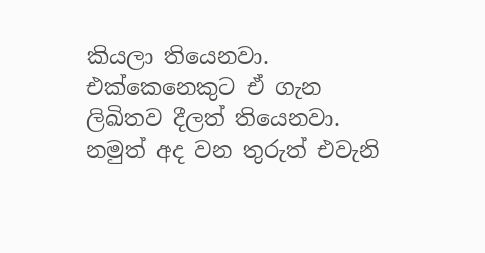කියලා තියෙනවා. එක්කෙනෙකුට ඒ ගැන ලිඛිතව දීලත් තියෙනවා. නමුත් අද වන තුරුත් එවැනි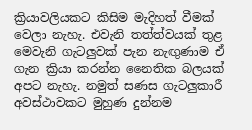ක්‍රියාවලියකට කිසිම මැදිහත් වීමක් වෙලා නැහැ. එවැනි තත්ත්වයක් තුළ මෙවැනි ගැටලුවක් පැන නැඟුණාම ඒ ගැන ක්‍රියා කරන්න නෛතික බලයක් අපට නැහැ. නමුත් සණස ගැටලුකාරී අවස්ථාවකට මුහුණ දුන්නම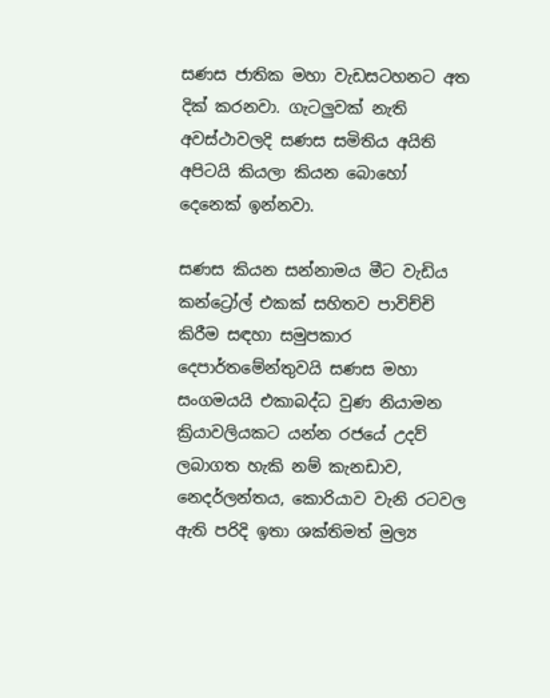සණස ජාතික මහා වැඩසටහනට අත දික් කරනවා. ගැටලුවක් නැති අවස්ථාවලදි සණස සමිතිය අයිති අපිටයි කියලා කියන බොහෝ දෙනෙක් ඉන්නවා.

සණස කියන සන්නාමය මීට වැඩිය කන්ට්‍රෝල් එකක් සහිතව පාවිච්චි කිරීම සඳහා සමුපකාර දෙපාර්තමේන්තුවයි සණස මහා සංගමයයි එකාබද්ධ වුණ නියාමන ක්‍රියාවලියකට යන්න රජයේ උදව් ලබාගත හැකි නම් කැනඩාව, නෙදර්ලන්තය, කොරියාව වැනි රටවල ඇති පරිදි ඉතා ශක්තිමත් මුල්‍ය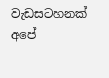වැඩසටහනක් අපේ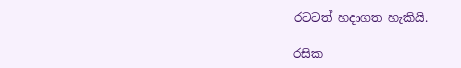රටටත් හදාගත හැකියි.

රසික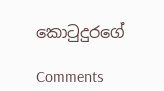කොටුදුරගේ

Comments